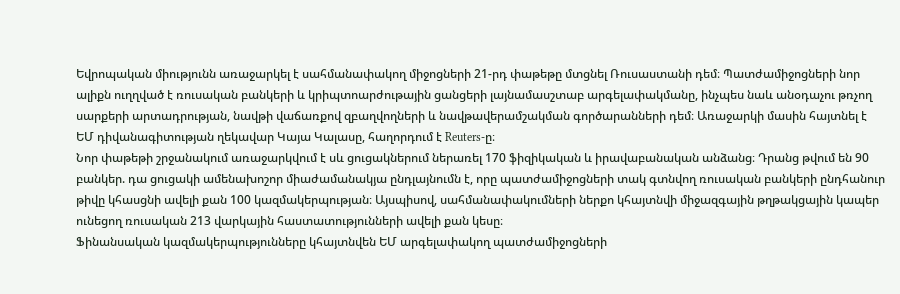Եվրոպական միությունն առաջարկել է սահմանափակող միջոցների 21-րդ փաթեթը մտցնել Ռուսաստանի դեմ։ Պատժամիջոցների նոր ալիքն ուղղված է ռուսական բանկերի և կրիպտոարժութային ցանցերի լայնամասշտաբ արգելափակմանը, ինչպես նաև անօդաչու թռչող սարքերի արտադրության, նավթի վաճառքով զբաղվողների և նավթավերամշակման գործարանների դեմ։ Առաջարկի մասին հայտնել է ԵՄ դիվանագիտության ղեկավար Կայա Կալասը, հաղորդում է Reuters-ը։
Նոր փաթեթի շրջանակում առաջարկվում է սև ցուցակներում ներառել 170 ֆիզիկական և իրավաբանական անձանց։ Դրանց թվում են 90 բանկեր. դա ցուցակի ամենախոշոր միաժամանակյա ընդլայնումն է, որը պատժամիջոցների տակ գտնվող ռուսական բանկերի ընդհանուր թիվը կհասցնի ավելի քան 100 կազմակերպության։ Այսպիսով, սահմանափակումների ներքո կհայտնվի միջազգային թղթակցային կապեր ունեցող ռուսական 213 վարկային հաստատությունների ավելի քան կեսը։
Ֆինանսական կազմակերպությունները կհայտնվեն ԵՄ արգելափակող պատժամիջոցների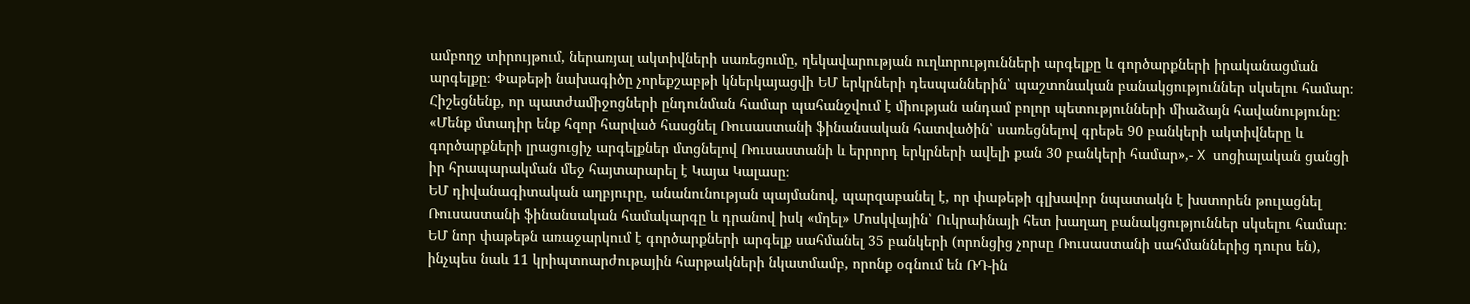ամբողջ տիրույթում, ներառյալ ակտիվների սառեցումը, ղեկավարության ուղևորությունների արգելքը և գործարքների իրականացման արգելքը։ Փաթեթի նախագիծը չորեքշաբթի կներկայացվի ԵՄ երկրների դեսպաններին՝ պաշտոնական բանակցություններ սկսելու համար։
Հիշեցնենք, որ պատժամիջոցների ընդունման համար պահանջվում է միության անդամ բոլոր պետությունների միաձայն հավանությունը։
«Մենք մտադիր ենք հզոր հարված հասցնել Ռուսաստանի ֆինանսական հատվածին՝ սառեցնելով գրեթե 90 բանկերի ակտիվները և գործարքների լրացուցիչ արգելքներ մտցնելով Ռուսաստանի և երրորդ երկրների ավելի քան 30 բանկերի համար»,- X սոցիալական ցանցի իր հրապարակման մեջ հայտարարել է Կայա Կալասը։
ԵՄ դիվանագիտական աղբյուրը, անանունության պայմանով, պարզաբանել է, որ փաթեթի գլխավոր նպատակն է խստորեն թուլացնել Ռուսաստանի ֆինանսական համակարգը և դրանով իսկ «մղել» Մոսկվային՝ Ուկրաինայի հետ խաղաղ բանակցություններ սկսելու համար։
ԵՄ նոր փաթեթն առաջարկում է գործարքների արգելք սահմանել 35 բանկերի (որոնցից չորսը Ռուսաստանի սահմաններից դուրս են), ինչպես նաև 11 կրիպտոարժութային հարթակների նկատմամբ, որոնք օգնում են ՌԴ-ին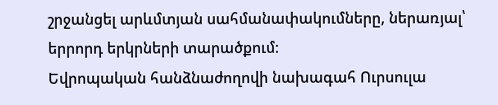շրջանցել արևմտյան սահմանափակումները, ներառյալ՝ երրորդ երկրների տարածքում։
Եվրոպական հանձնաժողովի նախագահ Ուրսուլա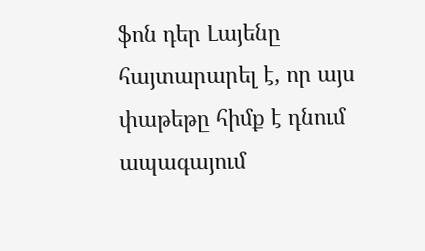ֆոն դեր Լայենը հայտարարել է, որ այս փաթեթը հիմք է դնում ապագայում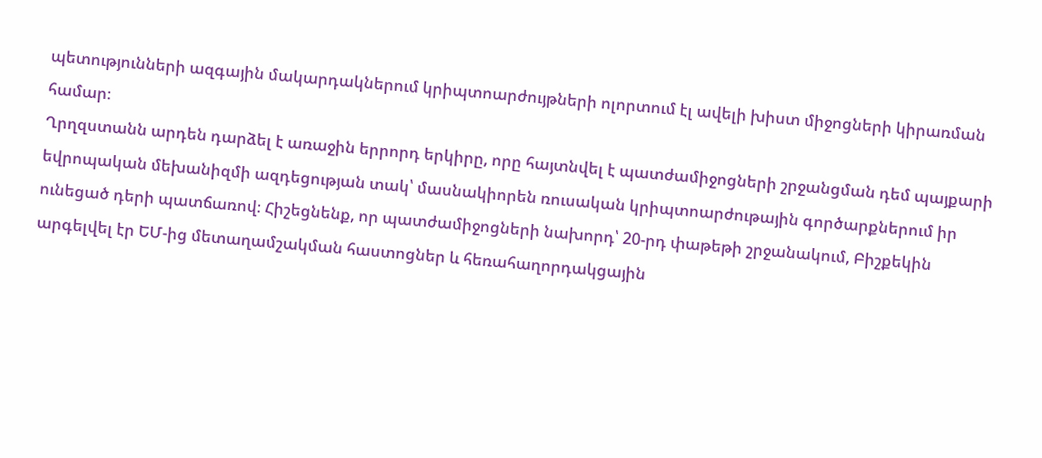պետությունների ազգային մակարդակներում կրիպտոարժույթների ոլորտում էլ ավելի խիստ միջոցների կիրառման համար։
Ղրղզստանն արդեն դարձել է առաջին երրորդ երկիրը, որը հայտնվել է պատժամիջոցների շրջանցման դեմ պայքարի եվրոպական մեխանիզմի ազդեցության տակ՝ մասնակիորեն ռուսական կրիպտոարժութային գործարքներում իր ունեցած դերի պատճառով։ Հիշեցնենք, որ պատժամիջոցների նախորդ՝ 20-րդ փաթեթի շրջանակում, Բիշքեկին արգելվել էր ԵՄ-ից մետաղամշակման հաստոցներ և հեռահաղորդակցային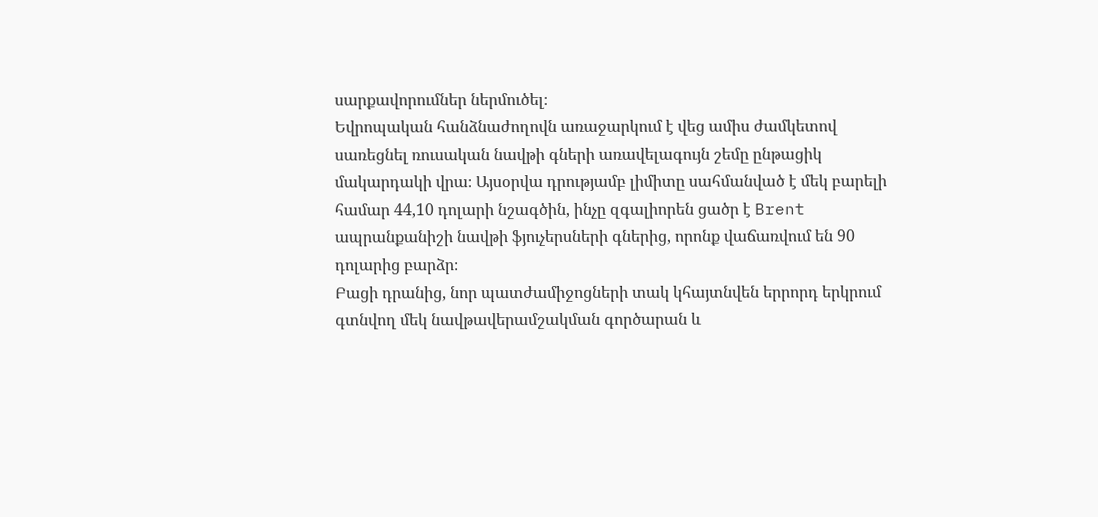սարքավորումներ ներմուծել։
Եվրոպական հանձնաժողովն առաջարկում է վեց ամիս ժամկետով սառեցնել ռուսական նավթի գների առավելագույն շեմը ընթացիկ մակարդակի վրա։ Այսօրվա դրությամբ լիմիտը սահմանված է մեկ բարելի համար 44,10 դոլարի նշագծին, ինչը զգալիորեն ցածր է Brent ապրանքանիշի նավթի ֆյուչերսների գներից, որոնք վաճառվում են 90 դոլարից բարձր։
Բացի դրանից, նոր պատժամիջոցների տակ կհայտնվեն երրորդ երկրում գտնվող մեկ նավթավերամշակման գործարան և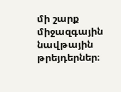մի շարք միջազգային նավթային թրեյդերներ։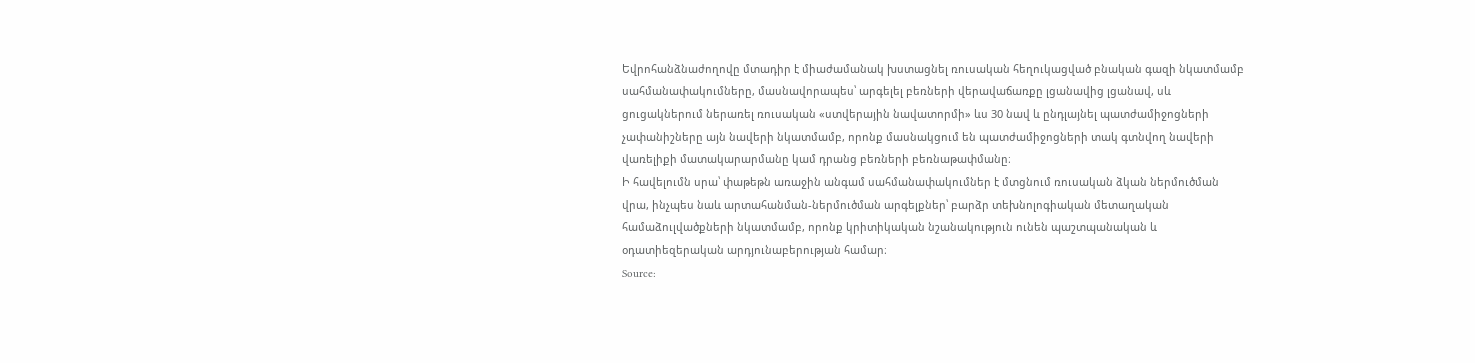Եվրոհանձնաժողովը մտադիր է միաժամանակ խստացնել ռուսական հեղուկացված բնական գազի նկատմամբ սահմանափակումները, մասնավորապես՝ արգելել բեռների վերավաճառքը լցանավից լցանավ, սև ցուցակներում ներառել ռուսական «ստվերային նավատորմի» ևս 30 նավ և ընդլայնել պատժամիջոցների չափանիշները այն նավերի նկատմամբ, որոնք մասնակցում են պատժամիջոցների տակ գտնվող նավերի վառելիքի մատակարարմանը կամ դրանց բեռների բեռնաթափմանը։
Ի հավելումն սրա՝ փաթեթն առաջին անգամ սահմանափակումներ է մտցնում ռուսական ձկան ներմուծման վրա, ինչպես նաև արտահանման-ներմուծման արգելքներ՝ բարձր տեխնոլոգիական մետաղական համաձուլվածքների նկատմամբ, որոնք կրիտիկական նշանակություն ունեն պաշտպանական և օդատիեզերական արդյունաբերության համար։
Source: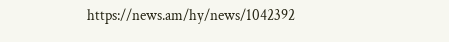https://news.am/hy/news/1042392